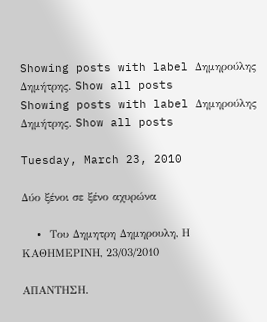Showing posts with label Δημηρούλης Δημήτρης. Show all posts
Showing posts with label Δημηρούλης Δημήτρης. Show all posts

Tuesday, March 23, 2010

Δύο ξένοι σε ξένο αχυρώνα

  • Tου Δημητρη Δημηρουλη, Η ΚΑΘΗΜΕΡΙΝΗ, 23/03/2010

ΑΠΑΝΤΗΣΗ.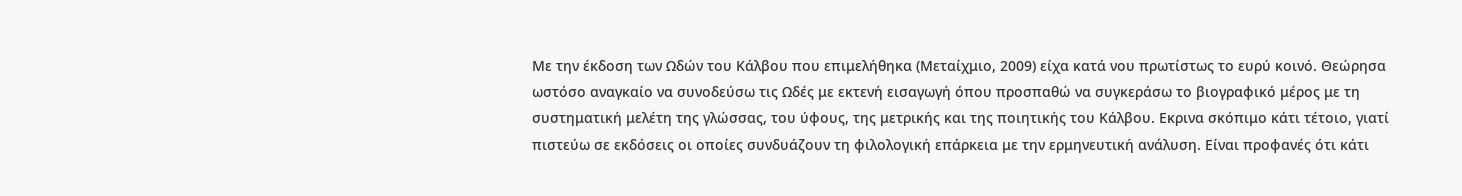Με την έκδοση των Ωδών του Κάλβου που επιμελήθηκα (Μεταίχμιο, 2009) είχα κατά νου πρωτίστως το ευρύ κοινό. Θεώρησα ωστόσο αναγκαίο να συνοδεύσω τις Ωδές με εκτενή εισαγωγή όπου προσπαθώ να συγκεράσω το βιογραφικό μέρος με τη συστηματική μελέτη της γλώσσας, του ύφους, της μετρικής και της ποιητικής του Κάλβου. Εκρινα σκόπιμο κάτι τέτοιο, γιατί πιστεύω σε εκδόσεις οι οποίες συνδυάζουν τη φιλολογική επάρκεια με την ερμηνευτική ανάλυση. Είναι προφανές ότι κάτι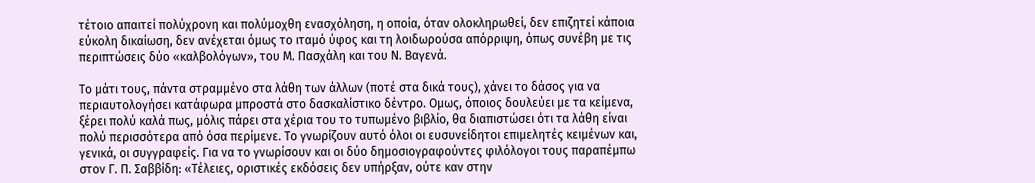τέτοιο απαιτεί πολύχρονη και πολύμοχθη ενασχόληση, η οποία, όταν ολοκληρωθεί, δεν επιζητεί κάποια εύκολη δικαίωση, δεν ανέχεται όμως το ιταμό ύφος και τη λοιδωρούσα απόρριψη, όπως συνέβη με τις περιπτώσεις δύο «καλβολόγων», του Μ. Πασχάλη και του Ν. Βαγενά.

Το μάτι τους, πάντα στραμμένο στα λάθη των άλλων (ποτέ στα δικά τους), χάνει το δάσος για να περιαυτολογήσει κατάφωρα μπροστά στο δασκαλίστικο δέντρο. Ομως, όποιος δουλεύει με τα κείμενα, ξέρει πολύ καλά πως, μόλις πάρει στα χέρια του το τυπωμένο βιβλίο, θα διαπιστώσει ότι τα λάθη είναι πολύ περισσότερα από όσα περίμενε. Το γνωρίζουν αυτό όλοι οι ευσυνείδητοι επιμελητές κειμένων και, γενικά, οι συγγραφείς. Για να το γνωρίσουν και οι δύο δημοσιογραφούντες φιλόλογοι τους παραπέμπω στον Γ. Π. Σαββίδη: «Τέλειες, οριστικές εκδόσεις δεν υπήρξαν, ούτε καν στην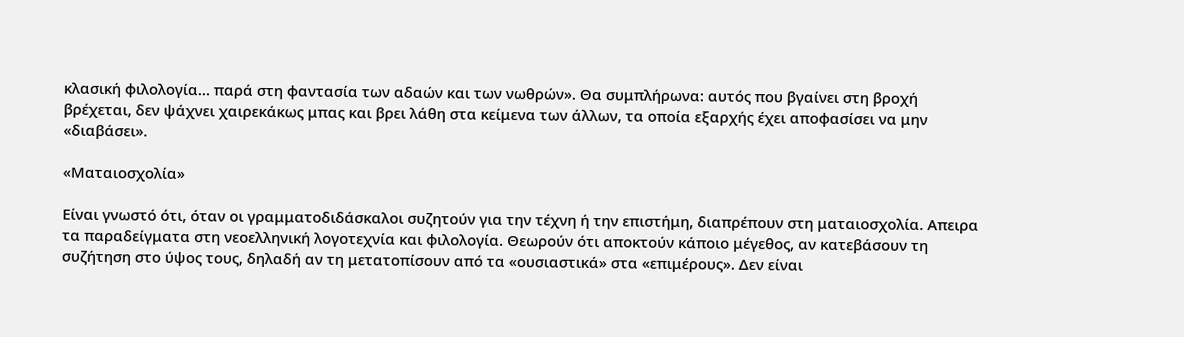κλασική φιλολογία… παρά στη φαντασία των αδαών και των νωθρών». Θα συμπλήρωνα: αυτός που βγαίνει στη βροχή βρέχεται, δεν ψάχνει χαιρεκάκως μπας και βρει λάθη στα κείμενα των άλλων, τα οποία εξαρχής έχει αποφασίσει να μην «διαβάσει».

«Ματαιοσχολία»

Είναι γνωστό ότι, όταν οι γραμματοδιδάσκαλοι συζητούν για την τέχνη ή την επιστήμη, διαπρέπουν στη ματαιοσχολία. Απειρα τα παραδείγματα στη νεοελληνική λογοτεχνία και φιλολογία. Θεωρούν ότι αποκτούν κάποιο μέγεθος, αν κατεβάσουν τη συζήτηση στο ύψος τους, δηλαδή αν τη μετατοπίσουν από τα «ουσιαστικά» στα «επιμέρους». Δεν είναι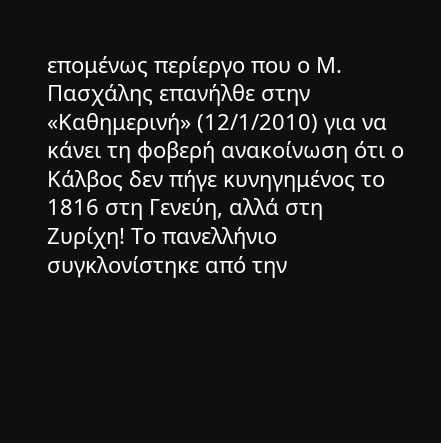επομένως περίεργο που ο Μ. Πασχάλης επανήλθε στην «Καθημερινή» (12/1/2010) για να κάνει τη φοβερή ανακοίνωση ότι ο Κάλβος δεν πήγε κυνηγημένος το 1816 στη Γενεύη, αλλά στη Ζυρίχη! Το πανελλήνιο συγκλονίστηκε από την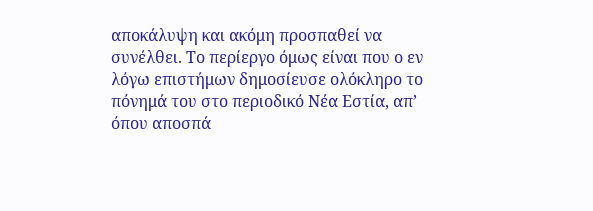αποκάλυψη και ακόμη προσπαθεί να συνέλθει. Το περίεργο όμως είναι που ο εν λόγω επιστήμων δημοσίευσε ολόκληρο το πόνημά του στο περιοδικό Νέα Εστία, απ’ όπου αποσπά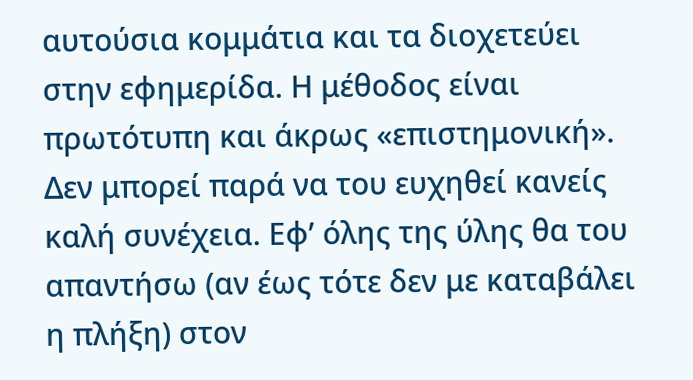αυτούσια κομμάτια και τα διοχετεύει στην εφημερίδα. Η μέθοδος είναι πρωτότυπη και άκρως «επιστημονική». Δεν μπορεί παρά να του ευχηθεί κανείς καλή συνέχεια. Εφ’ όλης της ύλης θα του απαντήσω (αν έως τότε δεν με καταβάλει η πλήξη) στον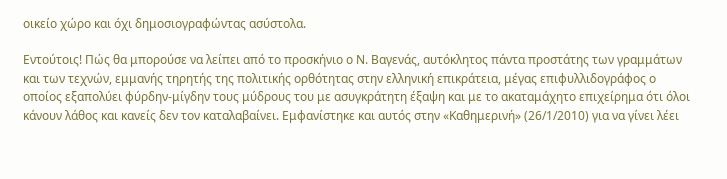οικείο χώρο και όχι δημοσιογραφώντας ασύστολα.

Εντούτοις! Πώς θα μπορούσε να λείπει από το προσκήνιο ο Ν. Βαγενάς, αυτόκλητος πάντα προστάτης των γραμμάτων και των τεχνών, εμμανής τηρητής της πολιτικής ορθότητας στην ελληνική επικράτεια, μέγας επιφυλλιδογράφος ο οποίος εξαπολύει φύρδην-μίγδην τους μύδρους του με ασυγκράτητη έξαψη και με το ακαταμάχητο επιχείρημα ότι όλοι κάνουν λάθος και κανείς δεν τον καταλαβαίνει. Εμφανίστηκε και αυτός στην «Καθημερινή» (26/1/2010) για να γίνει λέει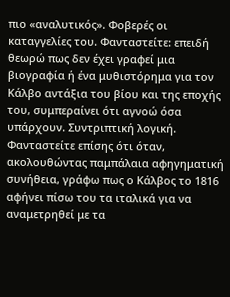πιο «αναλυτικός». Φοβερές οι καταγγελίες του. Φανταστείτε: επειδή θεωρώ πως δεν έχει γραφεί μια βιογραφία ή ένα μυθιστόρημα για τον Κάλβο αντάξια του βίου και της εποχής του, συμπεραίνει ότι αγνοώ όσα υπάρχουν. Συντριπτική λογική. Φανταστείτε επίσης ότι όταν, ακολουθώντας παμπάλαια αφηγηματική συνήθεια, γράφω πως ο Κάλβος το 1816 αφήνει πίσω του τα ιταλικά για να αναμετρηθεί με τα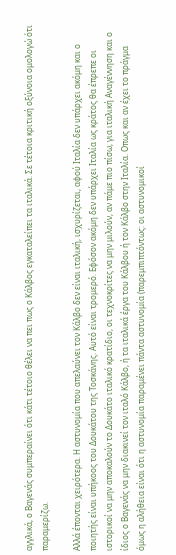αγγλικά, ο Βαγενάς συμπεραίνει ότι κάτι τέτοιο θέλει να πει πως ο Κάλβος εγκαταλείπει τα ιταλικά. Σε τέτοια κριτική οξύνοια ομολογώ ότι παραμερίζω.

Αλλά έπονται χειρότερα. Η αστυνομία που απελαύνει τον Κάλβο δεν είναι ιταλική, ισχυρίζεται, αφού Ιταλία δεν υπάρχει ακόμη και ο ποιητής είναι υπήκοος του Δουκάτου της Τοσκάνης. Αυτό είναι τρομερό. Εφόσον ακόμη δεν υπάρχει Ιταλία ως κράτος θα έπρεπε οι ιστορικοί να μην αποκαλούν το Δουκάτο ιταλικό κρατίδιο, οι τεχνοκρίτες να μην μιλούν, αν πάμε πιο πίσω, για ιταλική Αναγέννηση και ο ίδιος ο Βαγενάς να μην διακινεί τον ιταλό Κάλβο, ή τα ιταλικά έργα του Κάλβου ή τον Κάλβο στην Ιταλία. Οπως και αν έχει το πράγμα όμως η αλήθεια είναι ότι η αστυνομία παραμένει πάντα αστυνομία (παρεμπιπτόντως: οι αστυνομικοί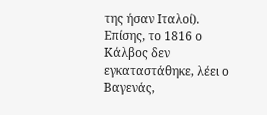της ήσαν Ιταλοί). Επίσης, το 1816 ο Κάλβος δεν εγκαταστάθηκε, λέει ο Βαγενάς,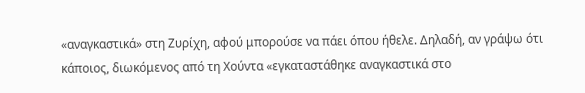«αναγκαστικά» στη Ζυρίχη, αφού μπορούσε να πάει όπου ήθελε. Δηλαδή, αν γράψω ότι κάποιος, διωκόμενος από τη Χούντα «εγκαταστάθηκε αναγκαστικά στο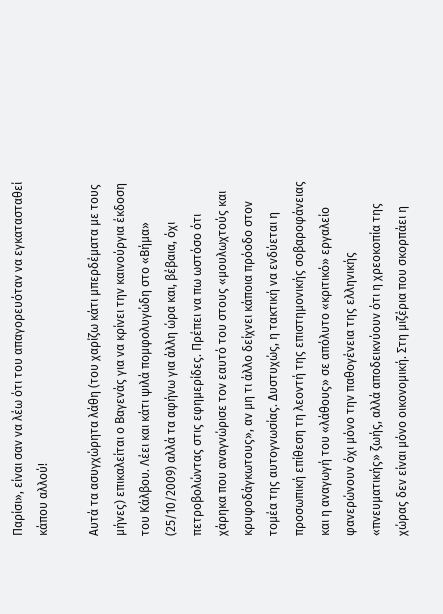Παρίσι», είναι σαν να λέω ότι του απαγορευόταν να εγκατασταθεί κάπου αλλού!

Αυτά τα ασυγχώρητα λάθη (του χαρίζω κάτι μπερδέματα με τους μήνες) επικαλείται ο Βαγενάς για να κρίνει την καινούργια έκδοση του Κάλβου. Λέει και κάτι ψιλά πομφολυγώδη στο «Βήμα» (25/10/2009) αλλά τα αφήνω για άλλη ώρα και, βέβαια, όχι πετροβολώντας στις εφημερίδες. Πρέπει να πω ωστόσο ότι χάρηκα που αναγνώρισε τον εαυτό του στους «μουλωχτούς και κρυφοδάγκωτους», αν μη τι άλλο δείχνει κάποια πρόοδο στον τομέα της αυτογνωσίας. Δυστυχώς, η τακτική να ενδύεται η προσωπική επίθεση τη λεοντή της επιστημονικής σοβαροφάνειας και η αναγωγή του «λάθους» σε απόλυτο «κριτικό» εργαλείο φανερώνουν όχι μόνο την παθογένεια της ελληνικής «πνευματικής» ζωής, αλλά αποδεικνύουν ότι η χρεοκοπία της χώρας δεν είναι μόνο οικονομική. Στη μιζέρια που σκορπάει η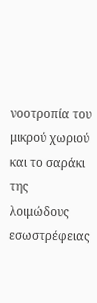νοοτροπία του μικρού χωριού και το σαράκι της λοιμώδους εσωστρέφειας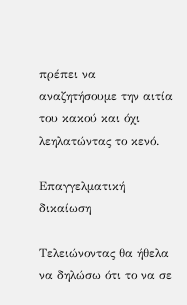πρέπει να αναζητήσουμε την αιτία του κακού και όχι λεηλατώντας το κενό.

Επαγγελματική δικαίωση

Τελειώνοντας θα ήθελα να δηλώσω ότι το να σε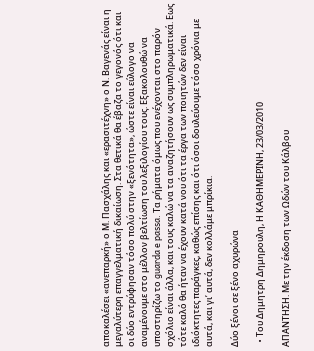αποκαλέσει «ανεπαρκή» ο Μ. Πασχάλης και «ερασιτέχνη» ο Ν. Βαγενάς είναι η μεγαλύτερη επαγγελματική δικαίωση. Στα θετικά θα έβαζα το γεγονός ότι και οι δύο εντρύφησαν τόσο πολύ στην «ξενότητα», ώστε είναι εύλογο να αναμένουμε στο μέλλον βελτίωση του λεξιλογίου τους. Εξακολουθώ να υποστηρίζω το guarda e passa. Τα ρήματα όμως που ενέχονται στο παρόν σχόλιο είναι άλλα, και τους καλώ να τα αναζητήσουν ως συμπληρωματικά. Εως τότε καλό θα ήταν να έχουν κατά νου ότι τα έργα των ποιητών δεν είναι ιδιόκτητες παράγκες, καθώς επίσης και ότι όσοι δουλεύουμε τόσο χρόνια με αυτά, και γι’ αυτά, δεν κολλάμε μπρίκια.

Δύο ξένοι σε ξένο αχυρώνα

  • Tου Δημητρη Δημηρουλη, Η ΚΑΘΗΜΕΡΙΝΗ, 23/03/2010

ΑΠΑΝΤΗΣΗ. Με την έκδοση των Ωδών του Κάλβου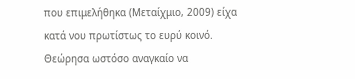που επιμελήθηκα (Μεταίχμιο, 2009) είχα κατά νου πρωτίστως το ευρύ κοινό. Θεώρησα ωστόσο αναγκαίο να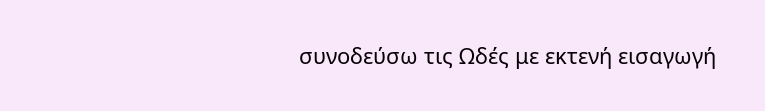συνοδεύσω τις Ωδές με εκτενή εισαγωγή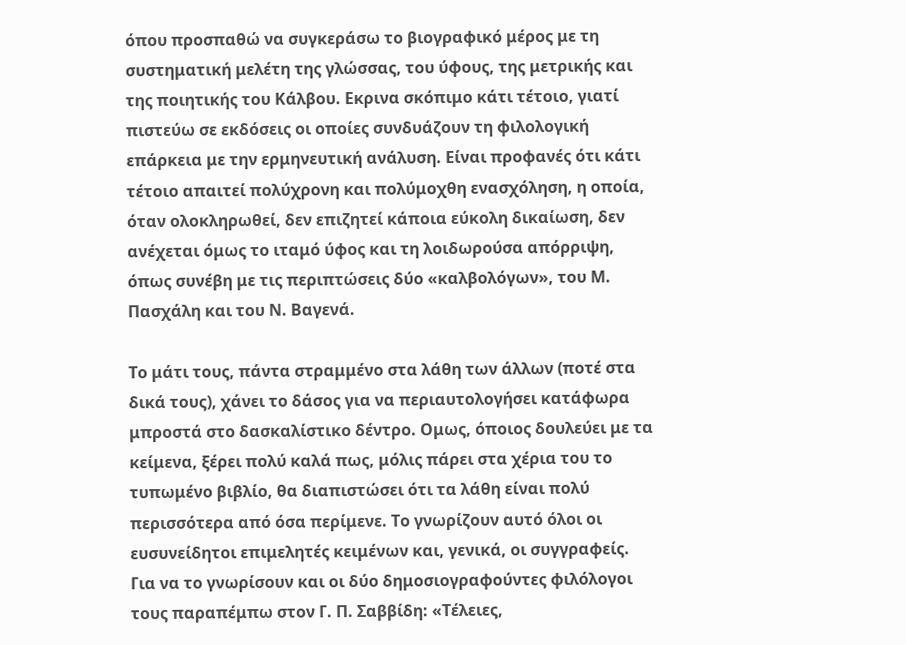όπου προσπαθώ να συγκεράσω το βιογραφικό μέρος με τη συστηματική μελέτη της γλώσσας, του ύφους, της μετρικής και της ποιητικής του Κάλβου. Εκρινα σκόπιμο κάτι τέτοιο, γιατί πιστεύω σε εκδόσεις οι οποίες συνδυάζουν τη φιλολογική επάρκεια με την ερμηνευτική ανάλυση. Είναι προφανές ότι κάτι τέτοιο απαιτεί πολύχρονη και πολύμοχθη ενασχόληση, η οποία, όταν ολοκληρωθεί, δεν επιζητεί κάποια εύκολη δικαίωση, δεν ανέχεται όμως το ιταμό ύφος και τη λοιδωρούσα απόρριψη, όπως συνέβη με τις περιπτώσεις δύο «καλβολόγων», του Μ. Πασχάλη και του Ν. Βαγενά.

Το μάτι τους, πάντα στραμμένο στα λάθη των άλλων (ποτέ στα δικά τους), χάνει το δάσος για να περιαυτολογήσει κατάφωρα μπροστά στο δασκαλίστικο δέντρο. Ομως, όποιος δουλεύει με τα κείμενα, ξέρει πολύ καλά πως, μόλις πάρει στα χέρια του το τυπωμένο βιβλίο, θα διαπιστώσει ότι τα λάθη είναι πολύ περισσότερα από όσα περίμενε. Το γνωρίζουν αυτό όλοι οι ευσυνείδητοι επιμελητές κειμένων και, γενικά, οι συγγραφείς. Για να το γνωρίσουν και οι δύο δημοσιογραφούντες φιλόλογοι τους παραπέμπω στον Γ. Π. Σαββίδη: «Τέλειες,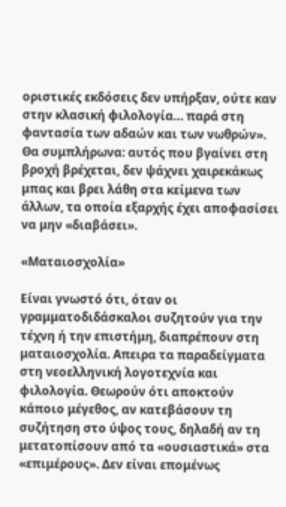οριστικές εκδόσεις δεν υπήρξαν, ούτε καν στην κλασική φιλολογία… παρά στη φαντασία των αδαών και των νωθρών». Θα συμπλήρωνα: αυτός που βγαίνει στη βροχή βρέχεται, δεν ψάχνει χαιρεκάκως μπας και βρει λάθη στα κείμενα των άλλων, τα οποία εξαρχής έχει αποφασίσει να μην «διαβάσει».

«Ματαιοσχολία»

Είναι γνωστό ότι, όταν οι γραμματοδιδάσκαλοι συζητούν για την τέχνη ή την επιστήμη, διαπρέπουν στη ματαιοσχολία. Απειρα τα παραδείγματα στη νεοελληνική λογοτεχνία και φιλολογία. Θεωρούν ότι αποκτούν κάποιο μέγεθος, αν κατεβάσουν τη συζήτηση στο ύψος τους, δηλαδή αν τη μετατοπίσουν από τα «ουσιαστικά» στα «επιμέρους». Δεν είναι επομένως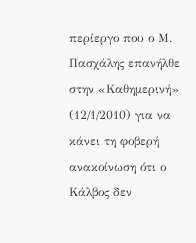περίεργο που ο Μ. Πασχάλης επανήλθε στην «Καθημερινή» (12/1/2010) για να κάνει τη φοβερή ανακοίνωση ότι ο Κάλβος δεν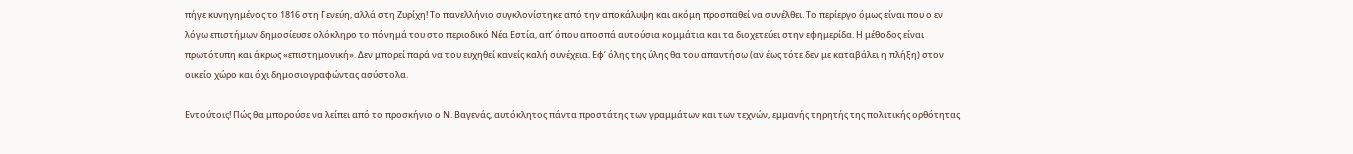πήγε κυνηγημένος το 1816 στη Γενεύη, αλλά στη Ζυρίχη! Το πανελλήνιο συγκλονίστηκε από την αποκάλυψη και ακόμη προσπαθεί να συνέλθει. Το περίεργο όμως είναι που ο εν λόγω επιστήμων δημοσίευσε ολόκληρο το πόνημά του στο περιοδικό Νέα Εστία, απ’ όπου αποσπά αυτούσια κομμάτια και τα διοχετεύει στην εφημερίδα. Η μέθοδος είναι πρωτότυπη και άκρως «επιστημονική». Δεν μπορεί παρά να του ευχηθεί κανείς καλή συνέχεια. Εφ’ όλης της ύλης θα του απαντήσω (αν έως τότε δεν με καταβάλει η πλήξη) στον οικείο χώρο και όχι δημοσιογραφώντας ασύστολα.

Εντούτοις! Πώς θα μπορούσε να λείπει από το προσκήνιο ο Ν. Βαγενάς, αυτόκλητος πάντα προστάτης των γραμμάτων και των τεχνών, εμμανής τηρητής της πολιτικής ορθότητας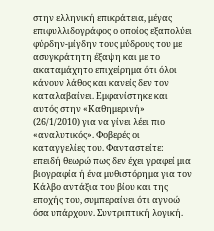στην ελληνική επικράτεια, μέγας επιφυλλιδογράφος ο οποίος εξαπολύει φύρδην-μίγδην τους μύδρους του με ασυγκράτητη έξαψη και με το ακαταμάχητο επιχείρημα ότι όλοι κάνουν λάθος και κανείς δεν τον καταλαβαίνει. Εμφανίστηκε και αυτός στην «Καθημερινή» (26/1/2010) για να γίνει λέει πιο «αναλυτικός». Φοβερές οι καταγγελίες του. Φανταστείτε: επειδή θεωρώ πως δεν έχει γραφεί μια βιογραφία ή ένα μυθιστόρημα για τον Κάλβο αντάξια του βίου και της εποχής του, συμπεραίνει ότι αγνοώ όσα υπάρχουν. Συντριπτική λογική.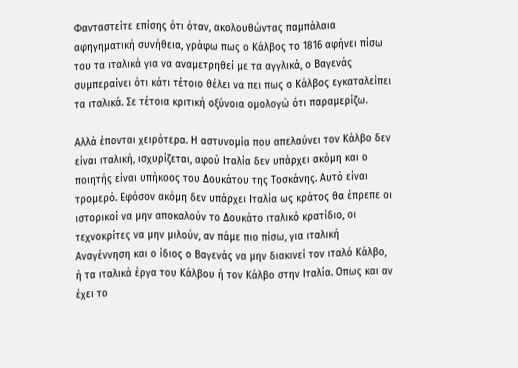Φανταστείτε επίσης ότι όταν, ακολουθώντας παμπάλαια αφηγηματική συνήθεια, γράφω πως ο Κάλβος το 1816 αφήνει πίσω του τα ιταλικά για να αναμετρηθεί με τα αγγλικά, ο Βαγενάς συμπεραίνει ότι κάτι τέτοιο θέλει να πει πως ο Κάλβος εγκαταλείπει τα ιταλικά. Σε τέτοια κριτική οξύνοια ομολογώ ότι παραμερίζω.

Αλλά έπονται χειρότερα. Η αστυνομία που απελαύνει τον Κάλβο δεν είναι ιταλική, ισχυρίζεται, αφού Ιταλία δεν υπάρχει ακόμη και ο ποιητής είναι υπήκοος του Δουκάτου της Τοσκάνης. Αυτό είναι τρομερό. Εφόσον ακόμη δεν υπάρχει Ιταλία ως κράτος θα έπρεπε οι ιστορικοί να μην αποκαλούν το Δουκάτο ιταλικό κρατίδιο, οι τεχνοκρίτες να μην μιλούν, αν πάμε πιο πίσω, για ιταλική Αναγέννηση και ο ίδιος ο Βαγενάς να μην διακινεί τον ιταλό Κάλβο, ή τα ιταλικά έργα του Κάλβου ή τον Κάλβο στην Ιταλία. Οπως και αν έχει το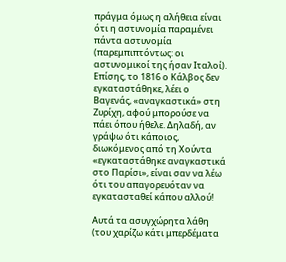πράγμα όμως η αλήθεια είναι ότι η αστυνομία παραμένει πάντα αστυνομία (παρεμπιπτόντως: οι αστυνομικοί της ήσαν Ιταλοί). Επίσης, το 1816 ο Κάλβος δεν εγκαταστάθηκε, λέει ο Βαγενάς, «αναγκαστικά» στη Ζυρίχη, αφού μπορούσε να πάει όπου ήθελε. Δηλαδή, αν γράψω ότι κάποιος, διωκόμενος από τη Χούντα «εγκαταστάθηκε αναγκαστικά στο Παρίσι», είναι σαν να λέω ότι του απαγορευόταν να εγκατασταθεί κάπου αλλού!

Αυτά τα ασυγχώρητα λάθη (του χαρίζω κάτι μπερδέματα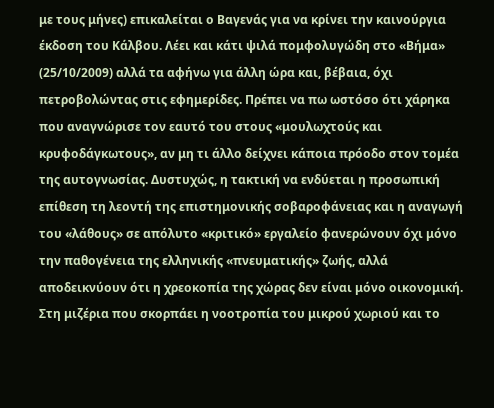με τους μήνες) επικαλείται ο Βαγενάς για να κρίνει την καινούργια έκδοση του Κάλβου. Λέει και κάτι ψιλά πομφολυγώδη στο «Βήμα» (25/10/2009) αλλά τα αφήνω για άλλη ώρα και, βέβαια, όχι πετροβολώντας στις εφημερίδες. Πρέπει να πω ωστόσο ότι χάρηκα που αναγνώρισε τον εαυτό του στους «μουλωχτούς και κρυφοδάγκωτους», αν μη τι άλλο δείχνει κάποια πρόοδο στον τομέα της αυτογνωσίας. Δυστυχώς, η τακτική να ενδύεται η προσωπική επίθεση τη λεοντή της επιστημονικής σοβαροφάνειας και η αναγωγή του «λάθους» σε απόλυτο «κριτικό» εργαλείο φανερώνουν όχι μόνο την παθογένεια της ελληνικής «πνευματικής» ζωής, αλλά αποδεικνύουν ότι η χρεοκοπία της χώρας δεν είναι μόνο οικονομική. Στη μιζέρια που σκορπάει η νοοτροπία του μικρού χωριού και το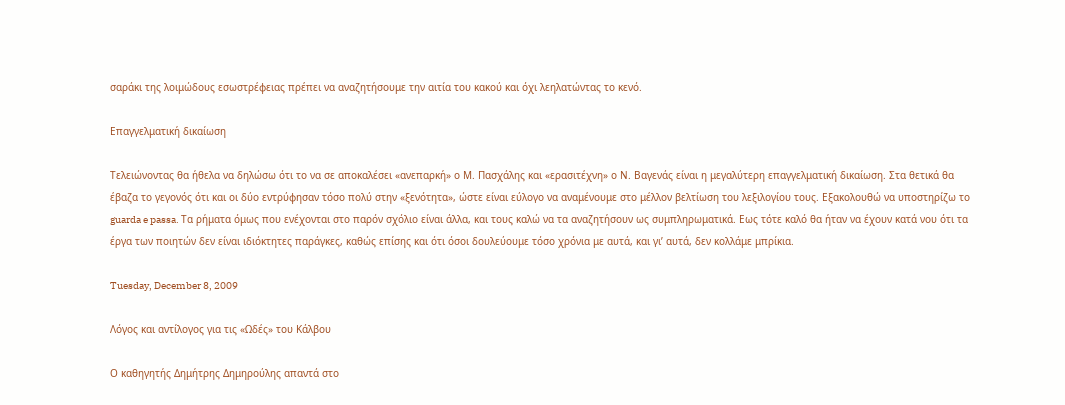σαράκι της λοιμώδους εσωστρέφειας πρέπει να αναζητήσουμε την αιτία του κακού και όχι λεηλατώντας το κενό.

Επαγγελματική δικαίωση

Τελειώνοντας θα ήθελα να δηλώσω ότι το να σε αποκαλέσει «ανεπαρκή» ο Μ. Πασχάλης και «ερασιτέχνη» ο Ν. Βαγενάς είναι η μεγαλύτερη επαγγελματική δικαίωση. Στα θετικά θα έβαζα το γεγονός ότι και οι δύο εντρύφησαν τόσο πολύ στην «ξενότητα», ώστε είναι εύλογο να αναμένουμε στο μέλλον βελτίωση του λεξιλογίου τους. Εξακολουθώ να υποστηρίζω το guarda e passa. Τα ρήματα όμως που ενέχονται στο παρόν σχόλιο είναι άλλα, και τους καλώ να τα αναζητήσουν ως συμπληρωματικά. Εως τότε καλό θα ήταν να έχουν κατά νου ότι τα έργα των ποιητών δεν είναι ιδιόκτητες παράγκες, καθώς επίσης και ότι όσοι δουλεύουμε τόσο χρόνια με αυτά, και γι’ αυτά, δεν κολλάμε μπρίκια.

Tuesday, December 8, 2009

Λόγος και αντίλογος για τις «Ωδές» του Κάλβου

Ο καθηγητής Δημήτρης Δημηρούλης απαντά στο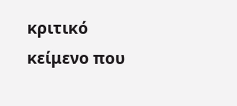κριτικό κείμενο που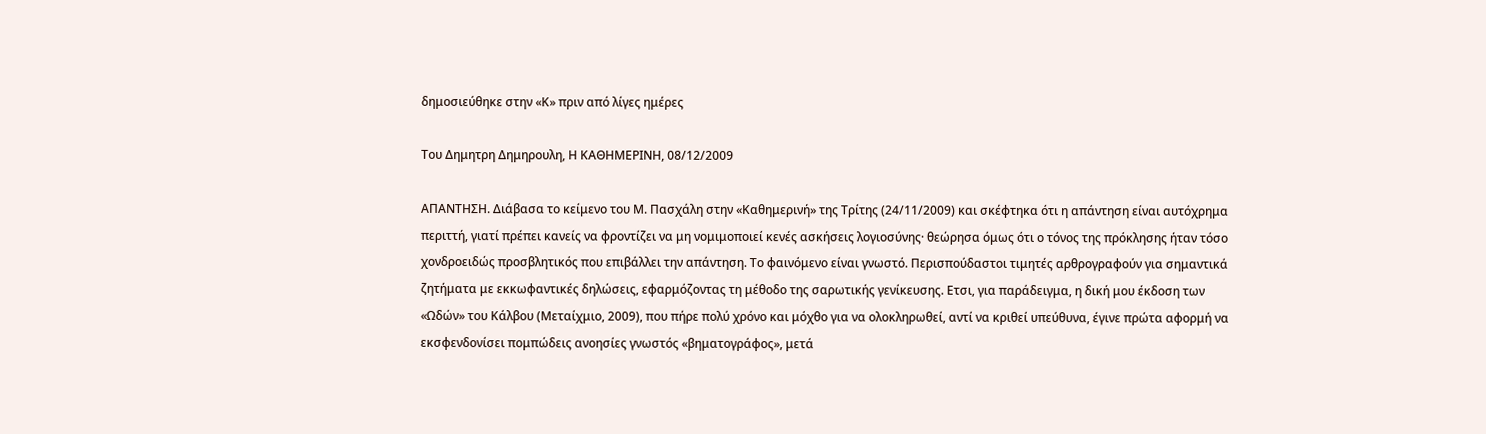δημοσιεύθηκε στην «Κ» πριν από λίγες ημέρες

Του Δημητρη Δημηρουλη, Η ΚΑΘΗΜΕΡΙΝΗ, 08/12/2009

ΑΠΑΝΤΗΣΗ. Διάβασα το κείμενο του Μ. Πασχάλη στην «Καθημερινή» της Τρίτης (24/11/2009) και σκέφτηκα ότι η απάντηση είναι αυτόχρημα περιττή, γιατί πρέπει κανείς να φροντίζει να μη νομιμοποιεί κενές ασκήσεις λογιοσύνης· θεώρησα όμως ότι ο τόνος της πρόκλησης ήταν τόσο χονδροειδώς προσβλητικός που επιβάλλει την απάντηση. Το φαινόμενο είναι γνωστό. Περισπούδαστοι τιμητές αρθρογραφούν για σημαντικά ζητήματα με εκκωφαντικές δηλώσεις, εφαρμόζοντας τη μέθοδο της σαρωτικής γενίκευσης. Ετσι, για παράδειγμα, η δική μου έκδοση των «Ωδών» του Κάλβου (Μεταίχμιο, 2009), που πήρε πολύ χρόνο και μόχθο για να ολοκληρωθεί, αντί να κριθεί υπεύθυνα, έγινε πρώτα αφορμή να εκσφενδονίσει πομπώδεις ανοησίες γνωστός «βηματογράφος», μετά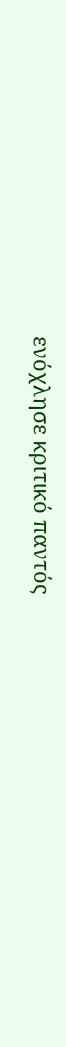ενόχλησε κριτικό παντός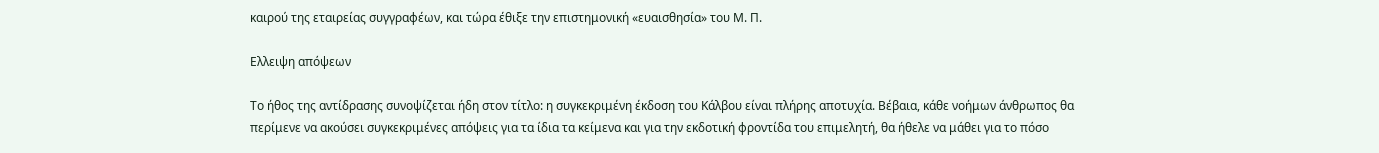καιρού της εταιρείας συγγραφέων, και τώρα έθιξε την επιστημονική «ευαισθησία» του Μ. Π.

Ελλειψη απόψεων

Το ήθος της αντίδρασης συνοψίζεται ήδη στον τίτλο: η συγκεκριμένη έκδοση του Κάλβου είναι πλήρης αποτυχία. Βέβαια, κάθε νοήμων άνθρωπος θα περίμενε να ακούσει συγκεκριμένες απόψεις για τα ίδια τα κείμενα και για την εκδοτική φροντίδα του επιμελητή, θα ήθελε να μάθει για το πόσο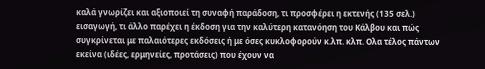καλά γνωρίζει και αξιοποιεί τη συναφή παράδοση, τι προσφέρει η εκτενής (135 σελ.) εισαγωγή, τι άλλο παρέχει η έκδοση για την καλύτερη κατανόηση του Κάλβου και πώς συγκρίνεται με παλαιότερες εκδόσεις ή με όσες κυκλοφορούν κ.λπ. κλπ. Ολα τέλος πάντων εκείνα (ιδέες, ερμηνείες, προτάσεις) που έχουν να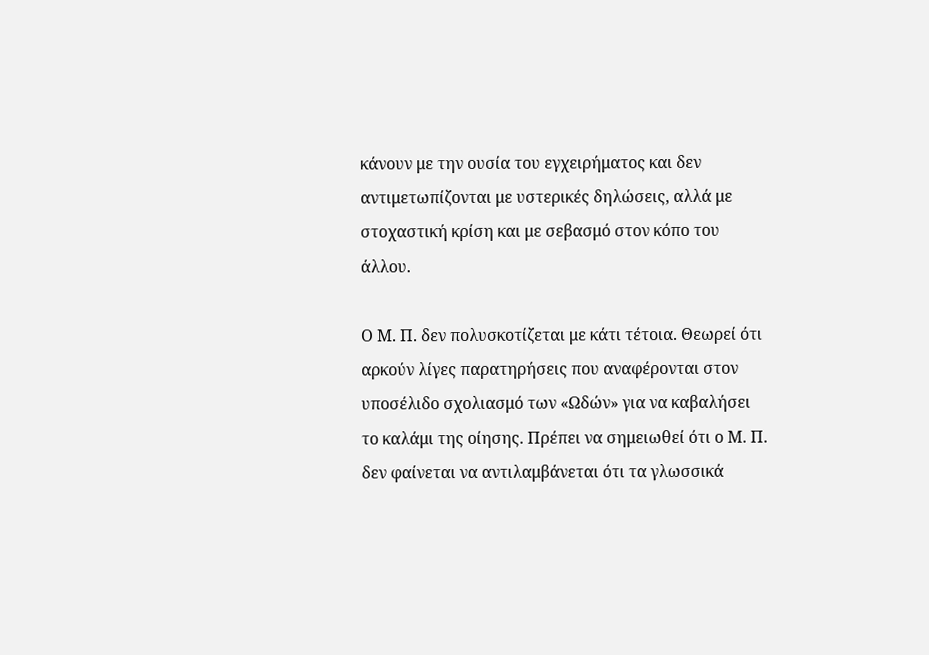κάνουν με την ουσία του εγχειρήματος και δεν αντιμετωπίζονται με υστερικές δηλώσεις, αλλά με στοχαστική κρίση και με σεβασμό στον κόπο του άλλου.

Ο Μ. Π. δεν πολυσκοτίζεται με κάτι τέτοια. Θεωρεί ότι αρκούν λίγες παρατηρήσεις που αναφέρονται στον υποσέλιδο σχολιασμό των «Ωδών» για να καβαλήσει το καλάμι της οίησης. Πρέπει να σημειωθεί ότι ο Μ. Π. δεν φαίνεται να αντιλαμβάνεται ότι τα γλωσσικά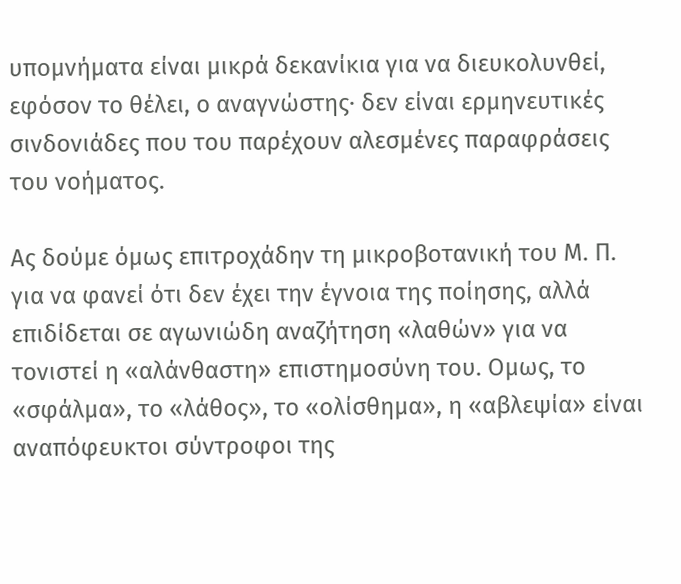υπομνήματα είναι μικρά δεκανίκια για να διευκολυνθεί, εφόσον το θέλει, ο αναγνώστης· δεν είναι ερμηνευτικές σινδονιάδες που του παρέχουν αλεσμένες παραφράσεις του νοήματος.

Ας δούμε όμως επιτροχάδην τη μικροβοτανική του Μ. Π. για να φανεί ότι δεν έχει την έγνοια της ποίησης, αλλά επιδίδεται σε αγωνιώδη αναζήτηση «λαθών» για να τονιστεί η «αλάνθαστη» επιστημοσύνη του. Ομως, το «σφάλμα», το «λάθος», το «ολίσθημα», η «αβλεψία» είναι αναπόφευκτοι σύντροφοι της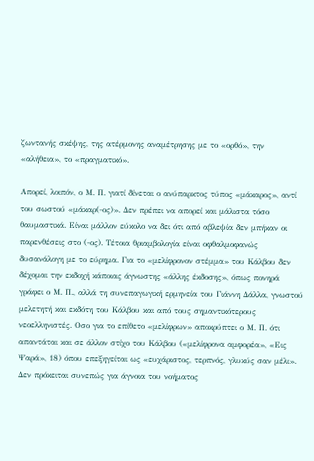ζωντανής σκέψης, της ατέρμονης αναμέτρησης με το «ορθό», την «αλήθεια», το «πραγματικό».

Απορεί, λοιπόν, ο Μ. Π. γιατί δίνεται ο ανύπαρκτος τύπος «μάκαρος», αντί του σωστού «μάκαρ(-ος)». Δεν πρέπει να απορεί και μάλιστα τόσο θαυμαστικά. Είναι μάλλον εύκολο να δει ότι από αβλεψία δεν μπήκαν οι παρενθέσεις στο (-ος). Τέτοια θριαμβολογία είναι οφθαλμοφανώς δυσανάλογη με το εύρημα. Για το «μελίφρονον στέμμα» του Κάλβου δεν δέχομαι την εκδοχή κάποιας άγνωστης «άλλης έκδοσης», όπως πονηρά γράφει ο Μ. Π., αλλά τη συνεπαγωγική ερμηνεία του Γιάννη Δάλλα, γνωστού μελετητή και εκδότη του Κάλβου και από τους σημαντικότερους νεοελληνιστές. Οσο για το επίθετο «μελίφρων» αποκρύπτει ο Μ. Π. ότι απαντάται και σε άλλον στίχο του Κάλβου («μελίφρονα αμφορέα», «Εις Ψαρά», 18) όπου επεξηγείται ως «ευχάριστος, τερπνός, γλυκύς σαν μέλι». Δεν πρόκειται συνεπώς για άγνοια του νοήματος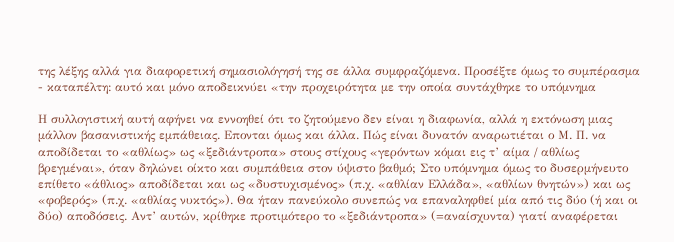της λέξης αλλά για διαφορετική σημασιολόγησή της σε άλλα συμφραζόμενα. Προσέξτε όμως το συμπέρασμα - καταπέλτη: αυτό και μόνο αποδεικνύει «την προχειρότητα με την οποία συντάχθηκε το υπόμνημα

Η συλλογιστική αυτή αφήνει να εννοηθεί ότι το ζητούμενο δεν είναι η διαφωνία, αλλά η εκτόνωση μιας μάλλον βασανιστικής εμπάθειας. Επονται όμως και άλλα. Πώς είναι δυνατόν αναρωτιέται ο Μ. Π. να αποδίδεται το «αθλίως» ως «ξεδιάντροπα» στους στίχους «γερόντων κόμαι εις τ’ αίμα / αθλίως βρεγμέναι», όταν δηλώνει οίκτο και συμπάθεια στον ύψιστο βαθμό; Στο υπόμνημα όμως το δυσερμήνευτο επίθετο «άθλιος» αποδίδεται και ως «δυστυχισμένος» (π.χ. «αθλίαν Ελλάδα», «αθλίων θνητών») και ως «φοβερός» (π.χ. «αθλίας νυκτός»). Θα ήταν πανεύκολο συνεπώς να επαναληφθεί μία από τις δύο (ή και οι δύο) αποδόσεις. Αντ’ αυτών, κρίθηκε προτιμότερο το «ξεδιάντροπα» (=αναίσχυντα) γιατί αναφέρεται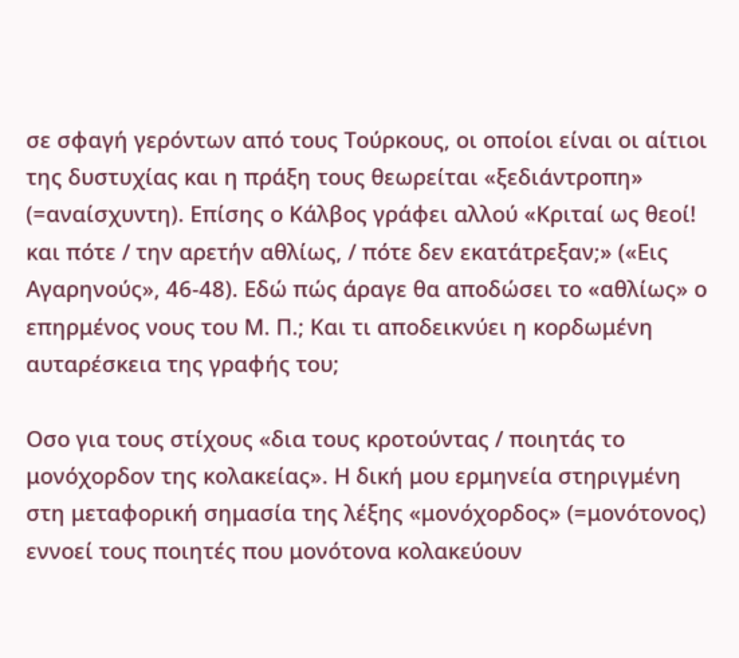σε σφαγή γερόντων από τους Τούρκους, οι οποίοι είναι οι αίτιοι της δυστυχίας και η πράξη τους θεωρείται «ξεδιάντροπη» (=αναίσχυντη). Επίσης ο Κάλβος γράφει αλλού «Κριταί ως θεοί! και πότε / την αρετήν αθλίως, / πότε δεν εκατάτρεξαν;» («Εις Αγαρηνούς», 46-48). Εδώ πώς άραγε θα αποδώσει το «αθλίως» ο επηρμένος νους του Μ. Π.; Και τι αποδεικνύει η κορδωμένη αυταρέσκεια της γραφής του;

Οσο για τους στίχους «δια τους κροτούντας / ποιητάς το μονόχορδον της κολακείας». Η δική μου ερμηνεία στηριγμένη στη μεταφορική σημασία της λέξης «μονόχορδος» (=μονότονος) εννοεί τους ποιητές που μονότονα κολακεύουν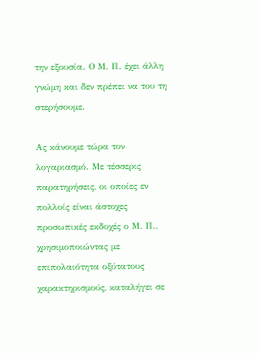την εξουσία. Ο Μ. Π. έχει άλλη γνώμη και δεν πρέπει να του τη στερήσουμε.

Ας κάνουμε τώρα τον λογαριασμό. Με τέσσερις παρατηρήσεις, οι οποίες εν πολλοίς είναι άστοχες προσωπικές εκδοχές ο Μ. Π., χρησιμοποιώντας με επιπολαιότητα οξύτατους χαρακτηρισμούς, καταλήγει σε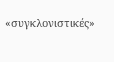«συγκλονιστικές»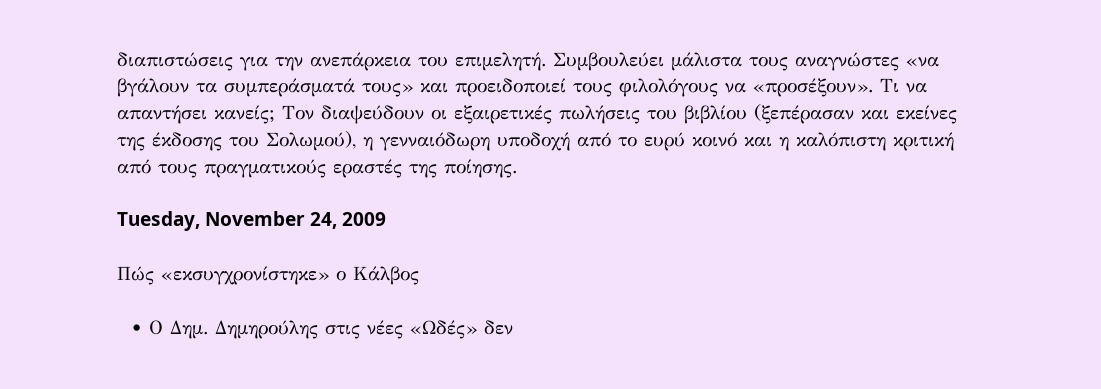διαπιστώσεις για την ανεπάρκεια του επιμελητή. Συμβουλεύει μάλιστα τους αναγνώστες «να βγάλουν τα συμπεράσματά τους» και προειδοποιεί τους φιλολόγους να «προσέξουν». Τι να απαντήσει κανείς; Τον διαψεύδουν οι εξαιρετικές πωλήσεις του βιβλίου (ξεπέρασαν και εκείνες της έκδοσης του Σολωμού), η γενναιόδωρη υποδοχή από το ευρύ κοινό και η καλόπιστη κριτική από τους πραγματικούς εραστές της ποίησης.

Tuesday, November 24, 2009

Πώς «εκσυγχρονίστηκε» ο Κάλβος

  • Ο Δημ. Δημηρούλης στις νέες «Ωδές» δεν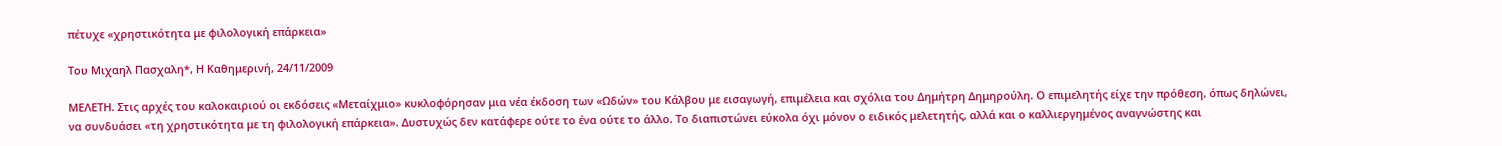πέτυχε «χρηστικότητα με φιλολογική επάρκεια»

Του Μιχαηλ Πασχαλη*, Η Καθημερινή, 24/11/2009

ΜΕΛΕΤΗ. Στις αρχές του καλοκαιριού οι εκδόσεις «Μεταίχμιο» κυκλοφόρησαν μια νέα έκδοση των «Ωδών» του Κάλβου με εισαγωγή, επιμέλεια και σχόλια του Δημήτρη Δημηρούλη. Ο επιμελητής είχε την πρόθεση, όπως δηλώνει, να συνδυάσει «τη χρηστικότητα με τη φιλολογική επάρκεια». Δυστυχώς δεν κατάφερε ούτε το ένα ούτε το άλλο. Το διαπιστώνει εύκολα όχι μόνον ο ειδικός μελετητής, αλλά και ο καλλιεργημένος αναγνώστης και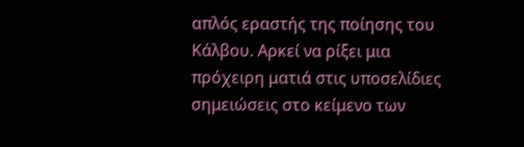απλός εραστής της ποίησης του Κάλβου. Αρκεί να ρίξει μια πρόχειρη ματιά στις υποσελίδιες σημειώσεις στο κείμενο των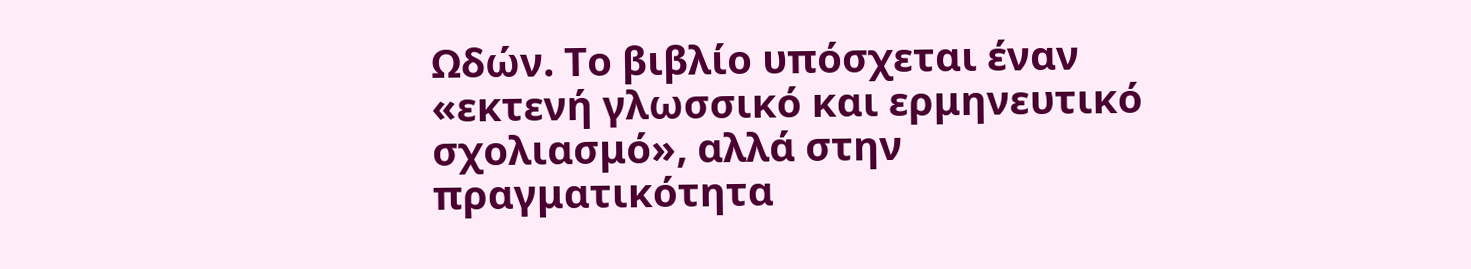Ωδών. Το βιβλίο υπόσχεται έναν «εκτενή γλωσσικό και ερμηνευτικό σχολιασμό», αλλά στην πραγματικότητα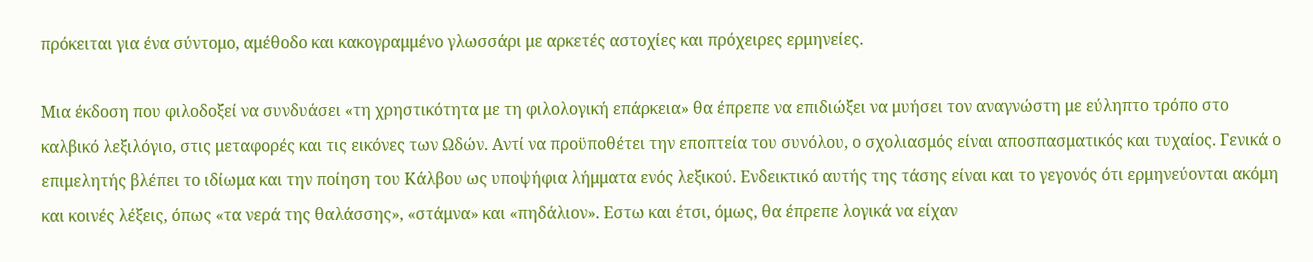πρόκειται για ένα σύντομο, αμέθοδο και κακογραμμένο γλωσσάρι με αρκετές αστοχίες και πρόχειρες ερμηνείες.

Μια έκδοση που φιλοδοξεί να συνδυάσει «τη χρηστικότητα με τη φιλολογική επάρκεια» θα έπρεπε να επιδιώξει να μυήσει τον αναγνώστη με εύληπτο τρόπο στο καλβικό λεξιλόγιο, στις μεταφορές και τις εικόνες των Ωδών. Αντί να προϋποθέτει την εποπτεία του συνόλου, ο σχολιασμός είναι αποσπασματικός και τυχαίος. Γενικά ο επιμελητής βλέπει το ιδίωμα και την ποίηση του Κάλβου ως υποψήφια λήμματα ενός λεξικού. Ενδεικτικό αυτής της τάσης είναι και το γεγονός ότι ερμηνεύονται ακόμη και κοινές λέξεις, όπως «τα νερά της θαλάσσης», «στάμνα» και «πηδάλιον». Εστω και έτσι, όμως, θα έπρεπε λογικά να είχαν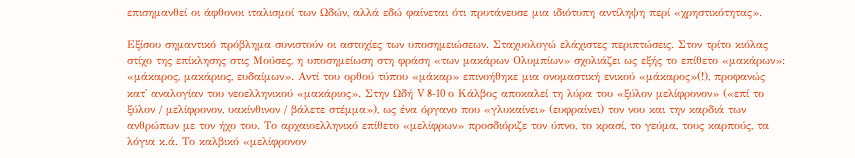επισημανθεί οι άφθονοι ιταλισμοί των Ωδών, αλλά εδώ φαίνεται ότι πρυτάνευσε μια ιδιότυπη αντίληψη περί «χρηστικότητας».

Εξίσου σημαντικό πρόβλημα συνιστούν οι αστοχίες των υποσημειώσεων. Σταχυολογώ ελάχιστες περιπτώσεις. Στον τρίτο κιόλας στίχο της επίκλησης στις Μούσες, η υποσημείωση στη φράση «των μακάρων Ολυμπίων» σχολιάζει ως εξής το επίθετο «μακάρων»: «μάκαρος, μακάριος, ευδαίμων». Αντί του ορθού τύπου «μάκαρ» επινοήθηκε μια ονομαστική ενικού «μάκαρος»(!), προφανώς κατ' αναλογίαν του νεοελληνικού «μακάριος». Στην Ωδή V 8-10 ο Κάλβος αποκαλεί τη λύρα του «ξύλον μελίφρονον» («επί το ξύλον / μελίφρονον, υακίνθινον / βάλετε στέμμα»), ως ένα όργανο που «γλυκαίνει» (ευφραίνει) τον νου και την καρδιά των ανθρώπων με τον ήχο του. Το αρχαιοελληνικό επίθετο «μελίφρων» προσδιόριζε τον ύπνο, το κρασί, το γεύμα, τους καρπούς, τα λόγια κ.ά. Το καλβικό «μελίφρονον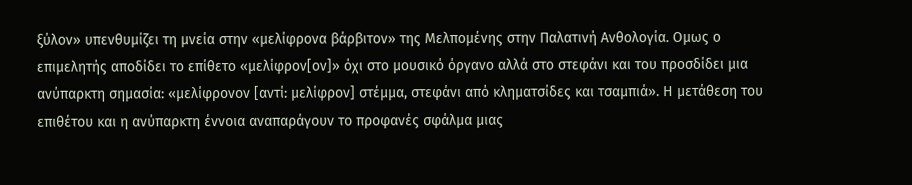ξύλον» υπενθυμίζει τη μνεία στην «μελίφρονα βάρβιτον» της Μελπομένης στην Παλατινή Ανθολογία. Ομως ο επιμελητής αποδίδει το επίθετο «μελίφρον[ον]» όχι στο μουσικό όργανο αλλά στο στεφάνι και του προσδίδει μια ανύπαρκτη σημασία: «μελίφρονον [αντί: μελίφρον] στέμμα, στεφάνι από κληματσίδες και τσαμπιά». Η μετάθεση του επιθέτου και η ανύπαρκτη έννοια αναπαράγουν το προφανές σφάλμα μιας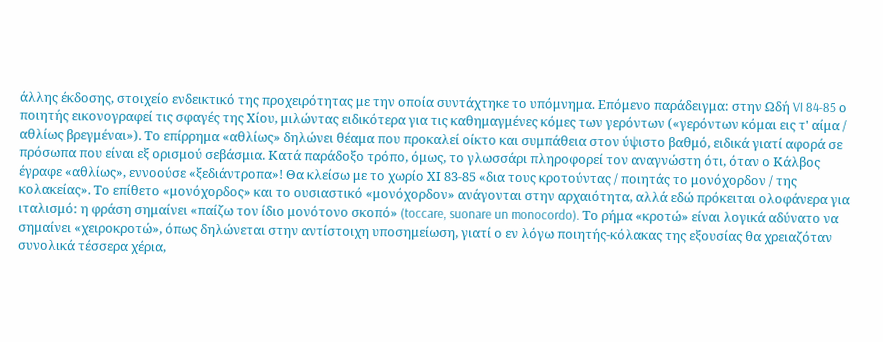άλλης έκδοσης, στοιχείο ενδεικτικό της προχειρότητας με την οποία συντάχτηκε το υπόμνημα. Επόμενο παράδειγμα: στην Ωδή VI 84-85 ο ποιητής εικονογραφεί τις σφαγές της Χίου, μιλώντας ειδικότερα για τις καθημαγμένες κόμες των γερόντων («γερόντων κόμαι εις τ' αίμα / αθλίως βρεγμέναι»). Το επίρρημα «αθλίως» δηλώνει θέαμα που προκαλεί οίκτο και συμπάθεια στον ύψιστο βαθμό, ειδικά γιατί αφορά σε πρόσωπα που είναι εξ ορισμού σεβάσμια. Κατά παράδοξο τρόπο, όμως, το γλωσσάρι πληροφορεί τον αναγνώστη ότι, όταν ο Κάλβος έγραφε «αθλίως», εννοούσε «ξεδιάντροπα»! Θα κλείσω με το χωρίο ΧΙ 83-85 «δια τους κροτούντας / ποιητάς το μονόχορδον / της κολακείας». Το επίθετο «μονόχορδος» και το ουσιαστικό «μονόχορδον» ανάγονται στην αρχαιότητα, αλλά εδώ πρόκειται ολοφάνερα για ιταλισμό: η φράση σημαίνει «παίζω τον ίδιο μονότονο σκοπό» (toccare, suonare un monocordo). Το ρήμα «κροτώ» είναι λογικά αδύνατο να σημαίνει «χειροκροτώ», όπως δηλώνεται στην αντίστοιχη υποσημείωση, γιατί ο εν λόγω ποιητής-κόλακας της εξουσίας θα χρειαζόταν συνολικά τέσσερα χέρια,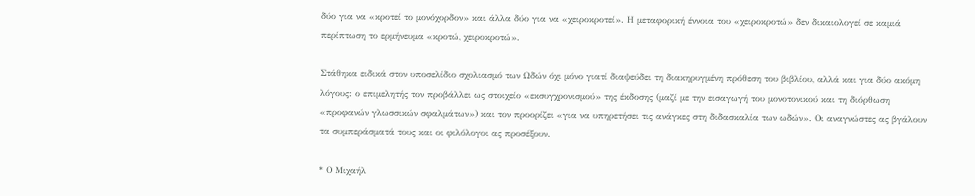δύο για να «κροτεί το μονόχορδον» και άλλα δύο για να «χειροκροτεί». Η μεταφορική έννοια του «χειροκροτώ» δεν δικαιολογεί σε καμιά περίπτωση το ερμήνευμα «κροτώ, χειροκροτώ».

Στάθηκα ειδικά στον υποσελίδιο σχολιασμό των Ωδών όχι μόνο γιατί διαψεύδει τη διακηρυγμένη πρόθεση του βιβλίου, αλλά και για δύο ακόμη λόγους: ο επιμελητής τον προβάλλει ως στοιχείο «εκσυγχρονισμού» της έκδοσης (μαζί με την εισαγωγή του μονοτονικού και τη διόρθωση «προφανών γλωσσικών σφαλμάτων») και τον προορίζει «για να υπηρετήσει τις ανάγκες στη διδασκαλία των ωδών». Οι αναγνώστες ας βγάλουν τα συμπεράσματά τους και οι φιλόλογοι ας προσέξουν.

* Ο Μιχαήλ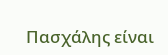Πασχάλης είναι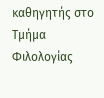καθηγητής στο Τμήμα Φιλολογίας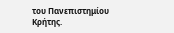του Πανεπιστημίου Κρήτης.